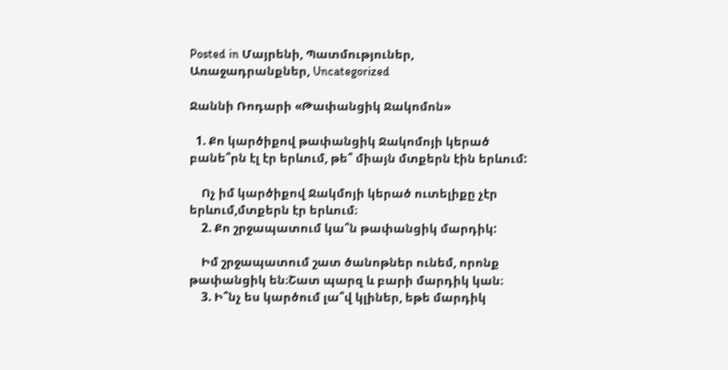Posted in Մայրենի, Պատմություներ, Առաջադրանքներ, Uncategorized

Ջաննի Ռոդարի «Թափանցիկ Ջակոմոն»

  1. Քո կարծիքով թափանցիկ Ջակոմոյի կերած բանե՞րն էլ էր երևում, թե՞ միայն մտքերն էին երևում:

    Ոչ իմ կարծիքով Ջակմոյի կերած ուտելիքը չէր երևում,մտքերն էր երևում։
    2. Քո շրջապատում կա՞ն թափանցիկ մարդիկ:

    Իմ շրջապատում շատ ծանոթներ ունեմ, որոնք թափանցիկ են։Շատ պարզ և բարի մարդիկ կան։
    3. Ի՞նչ ես կարծում լա՞վ կլիներ, եթե մարդիկ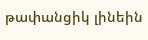թափանցիկ լինեին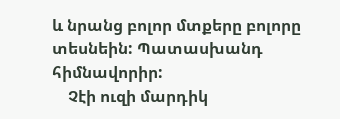և նրանց բոլոր մտքերը բոլորը տեսնեին: Պատասխանդ հիմնավորիր:
    Չէի ուզի մարդիկ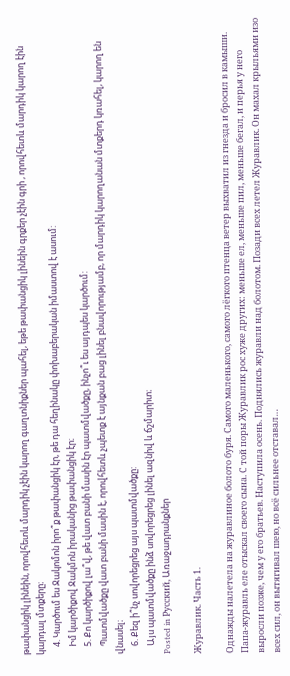թափանցիկ լինեին, որովհետև մարդիկ չէին կարող գաղտնիքներ պահել, եթե թափանցիկ լինեին գրքեր չէին գրի , որովհետև մարդիկ կարող էին կարդալ մտքերը։
    4. Կարծում ես Ջակոմոն իրո՞ք թափանցիկ էր, թե դա հեղինակը փոխաբերական իմաստով է ասում:
    Իմ կարծիքով Ջակմոն իրականից թափանցիկ էր։
    5. Քո կարծիքով լա՞վ, թե վատ բանի մասին էր պատմվածքը, ինչո՞ւ ես այդպես կարծում:
    Պատմվածքը վատ բանի մասին է, որովհետև չպետք է այնքան բաց լինել բնավորությամբ, որ մարդիկ կարողանան մտքերդ կռահել, կարող են վնասել։
    6. Քեզ ի՞նչ սովորեցրեց այս պատմվածքը:
    Այս պատմվածքը ինձ սովորեցրեց լինել ազնիվ և ճշմարիտ։
Posted in Русский, Առաջադրանքներ

Журавлик. Часть 1.

Однажды налетела на журавлиное болото буря. Самого маленького, самого лёгкого птенца ветер выхватил из гнезда и бросил в камыши. Папа-журавль еле отыскал своего сына. С той поры Журавлик рос хуже других: меньше ел, меньше пил, меньше бегал, и перья у него выросли позже, чем у его братьев. Наступила осень. Поднялись журавли над болотом. Позади всех летел Журавлик. Он махал крыльями изо всех сил, он вытягивал шею, но всё сильнее отставал…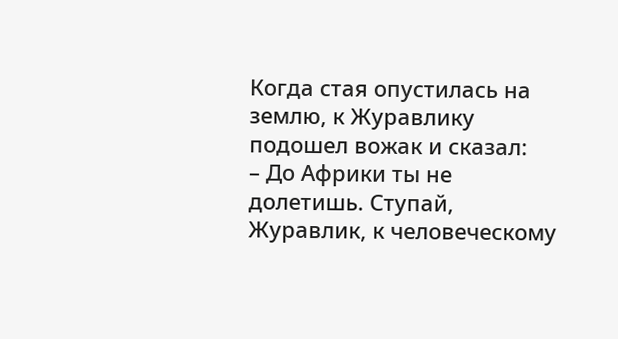Когда стая опустилась на землю, к Журавлику подошел вожак и сказал:
– До Африки ты не долетишь. Ступай, Журавлик, к человеческому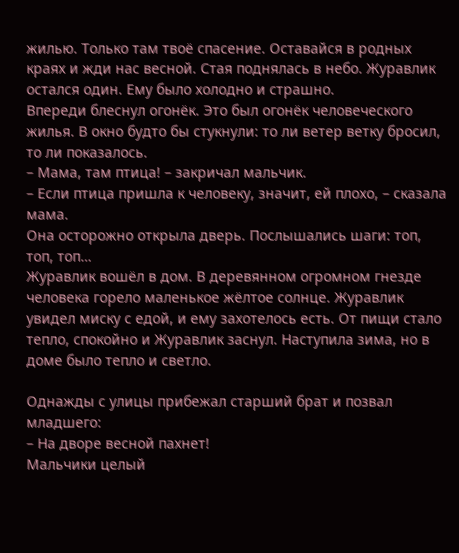жилью. Только там твоё спасение. Оставайся в родных краях и жди нас весной. Стая поднялась в небо. Журавлик остался один. Ему было холодно и страшно.
Впереди блеснул огонёк. Это был огонёк человеческого жилья. В окно будто бы стукнули: то ли ветер ветку бросил, то ли показалось.
– Мама, там птица! – закричал мальчик.
– Если птица пришла к человеку, значит, ей плохо, – сказала мама.
Она осторожно открыла дверь. Послышались шаги: топ, топ, топ…
Журавлик вошёл в дом. В деревянном огромном гнезде человека горело маленькое жёлтое солнце. Журавлик увидел миску с едой, и ему захотелось есть. От пищи стало тепло, спокойно и Журавлик заснул. Наступила зима, но в доме было тепло и светло.

Однажды с улицы прибежал старший брат и позвал младшего:
– На дворе весной пахнет!
Мальчики целый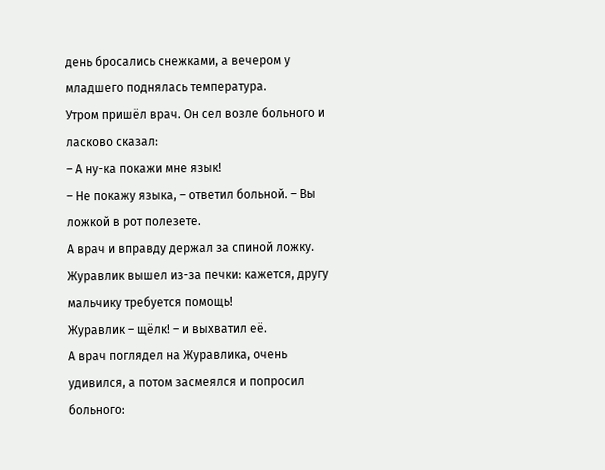день бросались снежками, а вечером у младшего поднялась температура.
Утром пришёл врач. Он сел возле больного и ласково сказал:
– А ну-ка покажи мне язык!
– Не покажу языка, – ответил больной. – Вы ложкой в рот полезете.
А врач и вправду держал за спиной ложку. Журавлик вышел из-за печки: кажется, другу мальчику требуется помощь!
Журавлик – щёлк! – и выхватил её.
А врач поглядел на Журавлика, очень удивился, а потом засмеялся и попросил больного: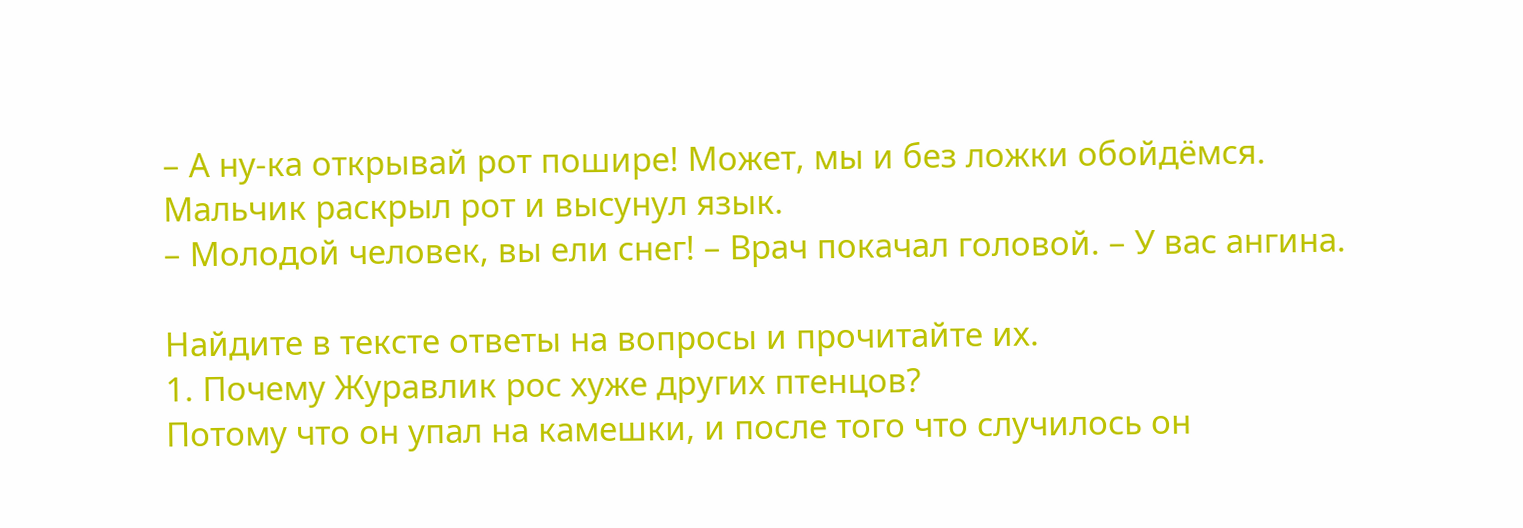– А ну-ка открывай рот пошире! Может, мы и без ложки обойдёмся.
Мальчик раскрыл рот и высунул язык.
– Молодой человек, вы ели снег! – Врач покачал головой. – У вас ангина.

Найдите в тексте ответы на вопросы и прочитайте их.
1. Почему Журавлик рос хуже других птенцов?
Потому что он упал на камешки, и после того что случилось он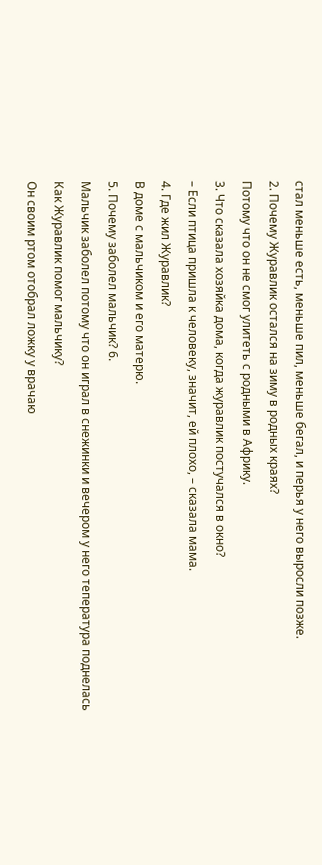стал меньше есть, меньше пил, меньше бегал, и перья у него выросли позже.
2. Почему Журавлик остался на зиму в родных краях?
Потому что он не смог улитеть с родными в Африку.
3. Что сказала хозяйка дома, когда журавлик постучался в окно?
– Если птица пришла к человеку, значит, ей плохо, – сказала мама.
4. Где жил Журавлик?
В доме с мальчиком и его матерю.
5. Почему заболел мальчик? 6.
Мальчик заболел потому что он играл в снежинки и вечером у него тепература поднелась
Как Журавлик помог мальчику?
Он своим ртом отобрал ложку у врачаю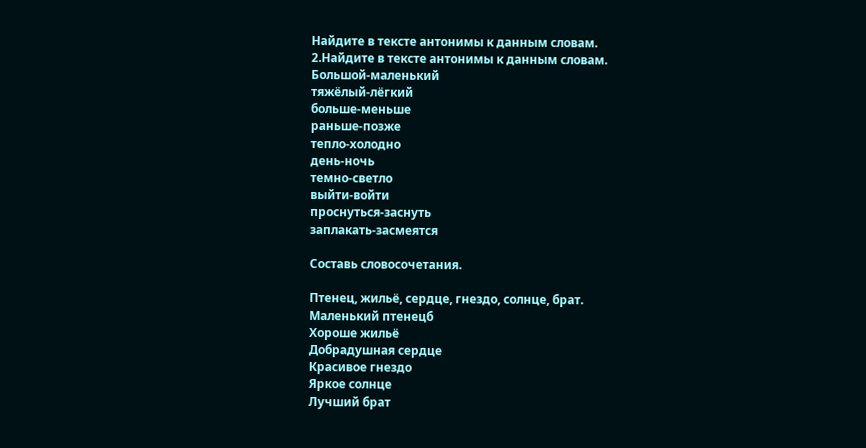Найдите в тексте антонимы к данным словам.
2.Найдите в тексте антонимы к данным словам.
Большой-маленький
тяжёлый-лёгкий
больше-меньше
раньше-позже
тепло-холодно
день-ночь
темно-светло
выйти-войти
проснуться-заснуть
заплакать-засмеятся

Составь словосочетания.

Птенец, жильё, сердце, гнездо, солнце, брат.
Маленький птенецб
Хороше жильё
Добрадушная сердце
Красивое гнездо
Яркое солнце
Лучший брат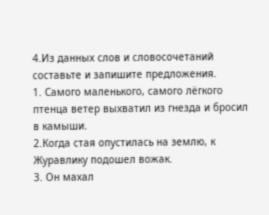4.Из данных слов и словосочетаний составьте и запишите предложения.
1. Самого маленького, самого лёгкого птенца ветер выхватил из гнезда и бросил в камыши.
2.Когда стая опустилась на землю, к Журавлику подошел вожак.
3. Он махал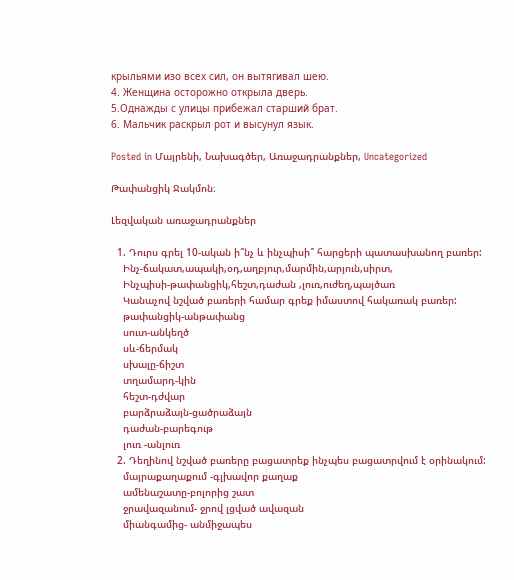крыльями изо всех сил, он вытягивал шею.
4. Женщина осторожно открыла дверь.
5.Однажды с улицы прибежал старший брат.
6. Мальчик раскрыл рот и высунул язык.

Posted in Մայրենի, Նախագծեր, Առաջադրանքներ, Uncategorized

Թափանցիկ Ջակմոն։

Լեզվական առաջադրանքներ

  1. Դուրս գրել 10-ական ի՞նչ և ինչպիսի՞ հարցերի պատասխանող բառեր:
    Ինչ-ճակատ,ապակի,օդ,աղբյուր,մարմին,արյուն,սիրտ,
    Ինչպիսի-թափանցիկ,հեշտ,դաժան ,լուռ,ուժեղ,պայծառ
    Կանաչով նշված բառերի համար գրեք իմաստով հակառակ բառեր:
    թափանցիկ-անթափանց
    սուտ-անկեղծ
    սև-ճերմակ
    սխալը-ճիշտ
    տղամարդ-կին
    հեշտ-դժվար
    բարձրաձայն-ցածրաձայն
    դաժան-բարեգութ
    լուռ -անլուռ
  2. Դեղինով նշված բառերը բացատրեք ինչպես բացատրվում է օրինակում:
    մայրաքաղաքում -գլխավոր քաղաք
    ամենաշատը-բոլորից շատ
    ջրավազանում- ջրով լցված ավազան
    միանգամից- անմիջապես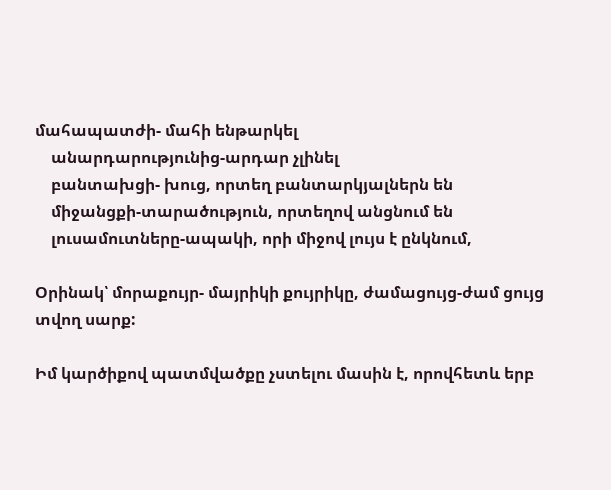մահապատժի- մահի ենթարկել
    անարդարությունից-արդար չլինել
    բանտախցի- խուց, որտեղ բանտարկյալներն են
    միջանցքի-տարածություն, որտեղով անցնում են
    լուսամուտները-ապակի, որի միջով լույս է ընկնում,

Օրինակ՝ մորաքույր- մայրիկի քույրիկը, ժամացույց-ժամ ցույց տվող սարք:

Իմ կարծիքով պատմվածքը չստելու մասին է, որովհետև երբ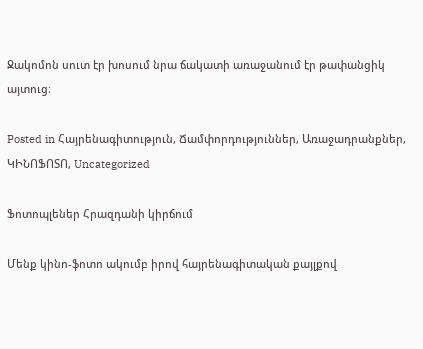Ջակոմոն սուտ էր խոսում նրա ճակատի առաջանում էր թափանցիկ այտուց։

Posted in Հայրենագիտություն, Ճամփորդություններ, Առաջադրանքներ, ԿԻՆՈՖՈՏՈ, Uncategorized

Ֆոտոպլեներ Հրազդանի կիրճում

Մենք կինո-ֆոտո ակումբ իրով հայրենագիտական քայլքով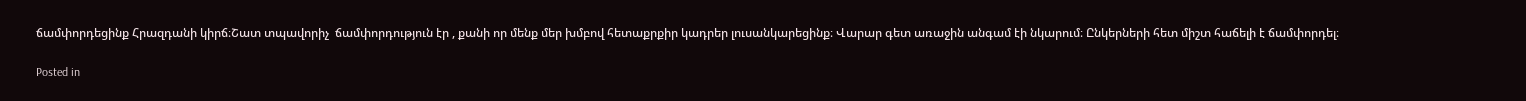ճամփորդեցինք Հրազդանի կիրճ։Շատ տպավորիչ  ճամփորդություն էր , քանի որ մենք մեր խմբով հետաքրքիր կադրեր լուսանկարեցինք։ Վարար գետ առաջին անգամ էի նկարում։ Ընկերների հետ միշտ հաճելի է ճամփորդել։

Posted in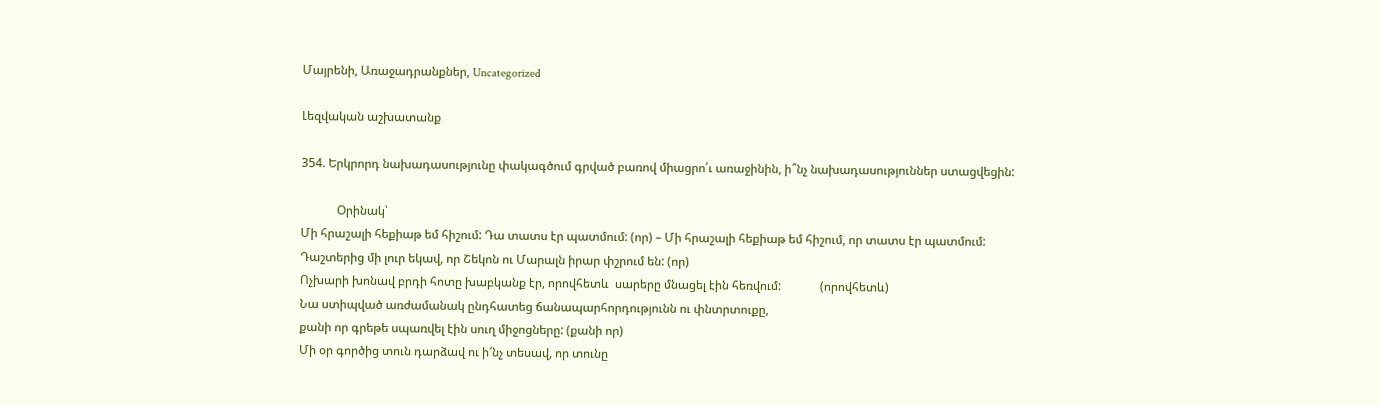Մայրենի, Առաջադրանքներ, Uncategorized

Լեզվական աշխատանք

354. Երկրորդ նախադասությունը փակագծում գրված բառով միացրո՛ւ առաջինին, ի՞նչ նախադասություններ ստացվեցին:

            Օրինակ՝
Մի հրաշալի հեքիաթ եմ հիշում: Դա տատս էր պատմում: (որ) – Մի հրաշալի հեքիաթ եմ հիշում, որ տատս էր պատմում:
Դաշտերից մի լուր եկավ, որ Շեկոն ու Մարալն իրար փշրում են: (որ)
Ոչխարի խոնավ բրդի հոտը խաբկանք էր, որովհետև  սարերը մնացել էին հեռվում:             (որովհետև)
Նա ստիպված առժամանակ ընդհատեց ճանապարհորդությունն ու փնտրտուքը,
քանի որ գրեթե սպառվել էին սուղ միջոցները: (քանի որ)
Մի օր գործից տուն դարձավ ու ի՜նչ տեսավ, որ տունը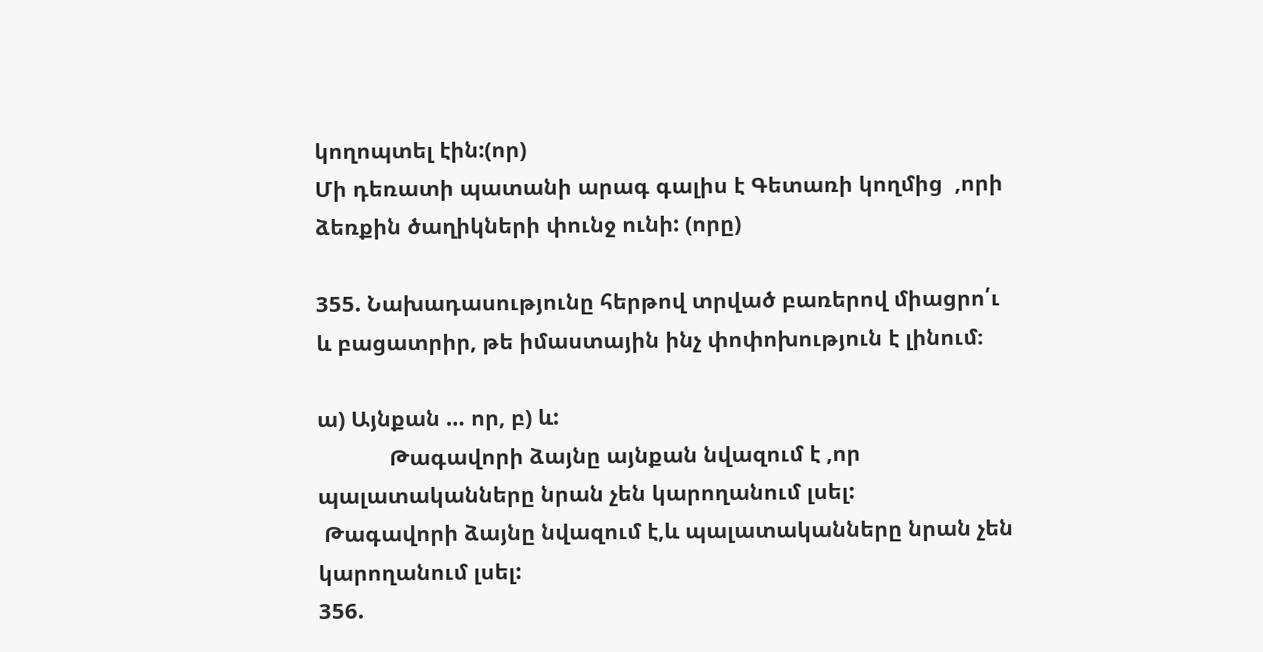կողոպտել էին:(որ)
Մի դեռատի պատանի արագ գալիս է Գետառի կողմից  ,որի  ձեռքին ծաղիկների փունջ ունի: (որը)

355. Նախադասությունը հերթով տրված բառերով միացրո՛ւ և բացատրիր, թե իմաստային ինչ փոփոխություն է լինում։

ա) Այնքան … որ, բ) և:
            Թագավորի ձայնը այնքան նվազում է ,որ պալատականները նրան չեն կարողանում լսել:
 Թագավորի ձայնը նվազում է,և պալատականները նրան չեն կարողանում լսել:
356.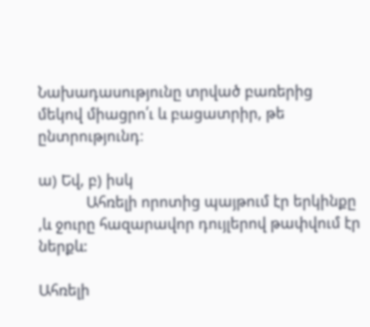Նախադասությունը տրված բառերից մեկով միացրո՛ւ և բացատրիր, թե ընտրությունդ։

ա) Եվ, բ) իսկ
            Ահռելի որոտից պայթում էր երկինքը ,և ջուրը հազարավոր դույլերով թափվում էր  ներքև:

Ահռելի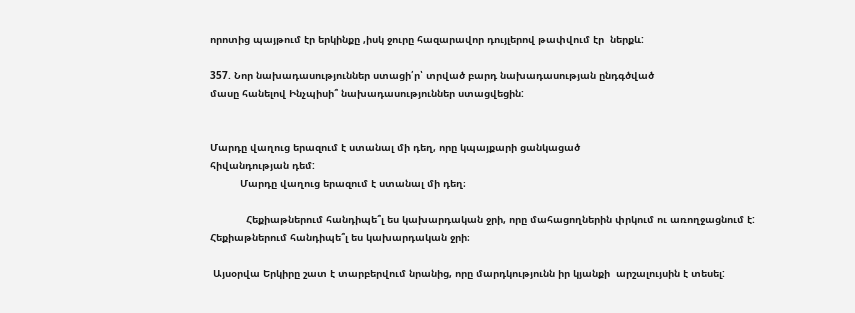որոտից պայթում էր երկինքը ,իսկ ջուրը հազարավոր դույլերով թափվում էր  ներքև:

357. Նոր նախադասություններ ստացի՛ր՝ տրված բարդ նախադասության ընդգծված
մասը հանելով Ինչպիսի՞ նախադասություններ ստացվեցին:


Մարդը վաղուց երազում է ստանալ մի դեղ, որը կպայքարի ցանկացած
հիվանդության դեմ:
          Մարդը վաղուց երազում է ստանալ մի դեղ։

            Հեքիաթներում հանդիպե՞լ ես կախարդական ջրի, որը մահացողներին փրկում ու առողջացնում է:
Հեքիաթներում հանդիպե՞լ ես կախարդական ջրի։

 Այսօրվա Երկիրը շատ է տարբերվում նրանից, որը մարդկությունն իր կյանքի  արշալույսին է տեսել: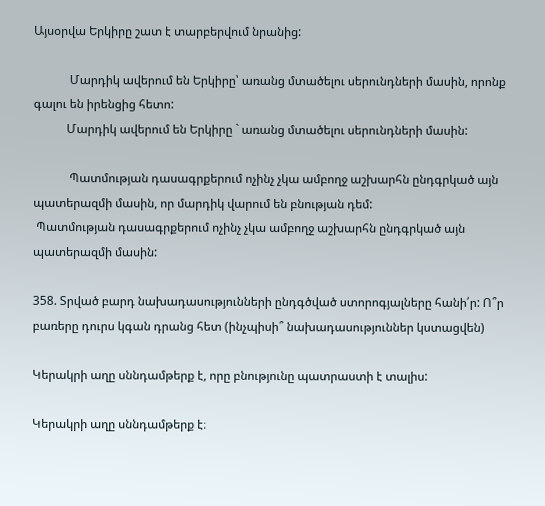Այսօրվա Երկիրը շատ է տարբերվում նրանից:

            Մարդիկ ավերում են Երկիրը՝ առանց մտածելու սերունդների մասին, որոնք      գալու են իրենցից հետո:
           Մարդիկ ավերում են Երկիրը ` առանց մտածելու սերունդների մասին:

            Պատմության դասագրքերում ոչինչ չկա ամբողջ աշխարհն ընդգրկած այն             պատերազմի մասին, որ մարդիկ վարում են բնության դեմ:
 Պատմության դասագրքերում ոչինչ չկա ամբողջ աշխարհն ընդգրկած այն   պատերազմի մասին:

358. Տրված բարդ նախադասությունների ընդգծված ստորոգյալները հանի՛ր: Ո՞ր բառերը դուրս կգան դրանց հետ (ինչպիսի՞ նախադասություններ կստացվեն)

Կերակրի աղը սննդամթերք է, որը բնությունը պատրաստի է տալիս:

Կերակրի աղը սննդամթերք է։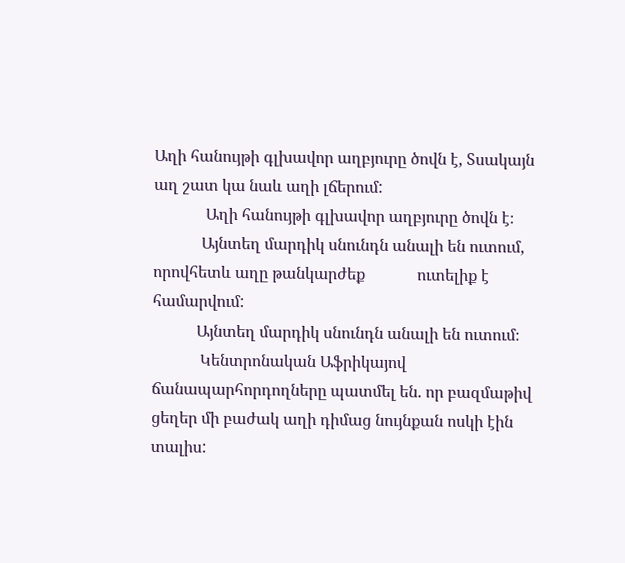Աղի հանույթի գլխավոր աղբյուրը ծովն է, Sսակայն աղ շատ կա նաև աղի լճերում:
             Աղի հանույթի գլխավոր աղբյուրը ծովն է։
            Այնտեղ մարդիկ սնունդն անալի են ուտում, որովհետև աղը թանկարժեք             ուտելիք է համարվում:
           Այնտեղ մարդիկ սնունդն անալի են ուտում։
            Կենտրոնական Աֆրիկայով ճանապարհորդողները պատմել են. որ բազմաթիվ             ցեղեր մի բաժակ աղի դիմաց նույնքան ոսկի էին տալիս: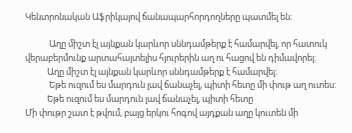Կենտրոնական Աֆրիկայով ճանապարհորդողները պատմել են։

            Աղը միշտ էլ այնքան կարևոր սննդամթերք է համարվել, որ հատուկ         վերաբերմունք արտահայտելիս հյուրերին աղ ու հացով են դիմավորել:
           Աղը միշտ էլ այնքան կարևոր սննդամթերք է համարվել։
            Եթե ուզում ես մարդուն լավ ճանաչել, պիտի հետը մի փութ աղ ուտես:
           Եթե ուզում ես մարդուն լավ ճանաչել, պիտի հետը
Մի փութր շատ է թվում, բայց երկու հոգով այդքան աղը կուտեն մի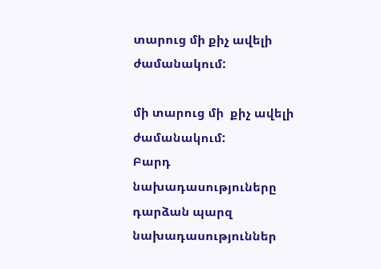տարուց մի քիչ ավելի ժամանակում:

մի տարուց մի  քիչ ավելի ժամանակում:
Բարդ նախադասություները դարձան պարզ նախադասություններ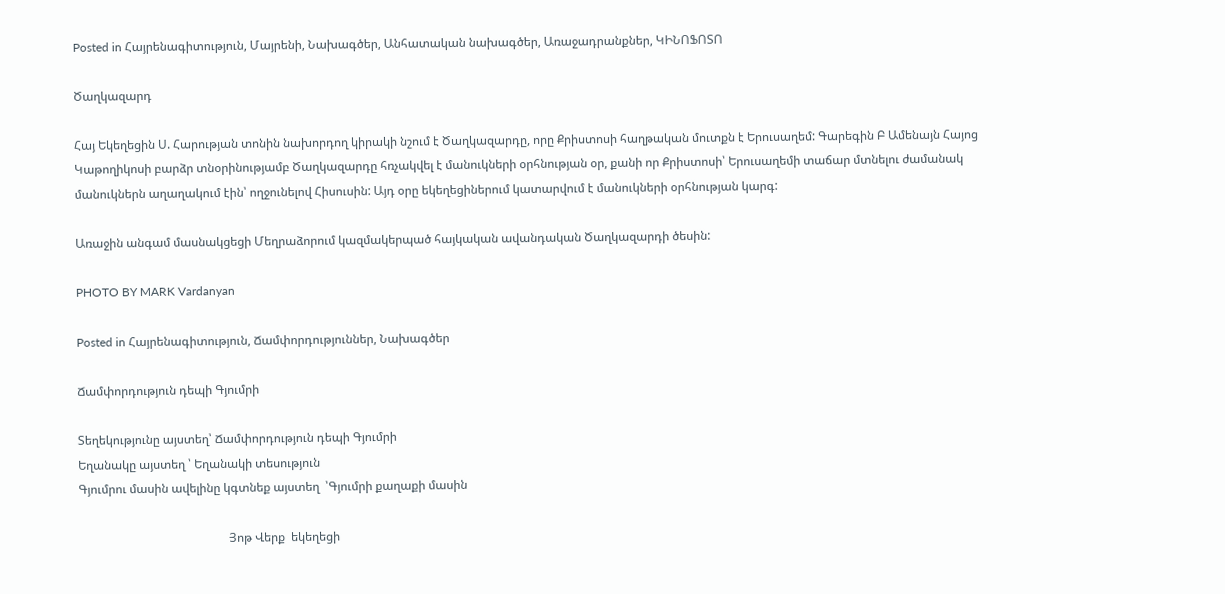Posted in Հայրենագիտություն, Մայրենի, Նախագծեր, Անհատական նախագծեր, Առաջադրանքներ, ԿԻՆՈՖՈՏՈ

Ծաղկազարդ

Հայ Եկեղեցին Ս. Հարության տոնին նախորդող կիրակի նշում է Ծաղկազարդը, որը Քրիստոսի հաղթական մուտքն է Երուսաղեմ: Գարեգին Բ Ամենայն Հայոց Կաթողիկոսի բարձր տնօրինությամբ Ծաղկազարդը հռչակվել է մանուկների օրհնության օր, քանի որ Քրիստոսի՝ Երուսաղեմի տաճար մտնելու ժամանակ մանուկներն աղաղակում էին՝ ողջունելով Հիսուսին: Այդ օրը եկեղեցիներում կատարվում է մանուկների օրհնության կարգ:

Առաջին անգամ մասնակցեցի Մեղրաձորում կազմակերպած հայկական ավանդական Ծաղկազարդի ծեսին:

PHOTO BY MARK Vardanyan

Posted in Հայրենագիտություն, Ճամփորդություններ, Նախագծեր

Ճամփորդություն դեպի Գյումրի

Տեղեկությունը այստեղ՝ Ճամփորդություն դեպի Գյումրի
Եղանակը այստեղ ՝ Եղանակի տեսություն
Գյումրու մասին ավելինը կգտնեք այստեղ  ՝Գյումրի քաղաքի մասին

                                                  Յոթ Վերք  եկեղեցի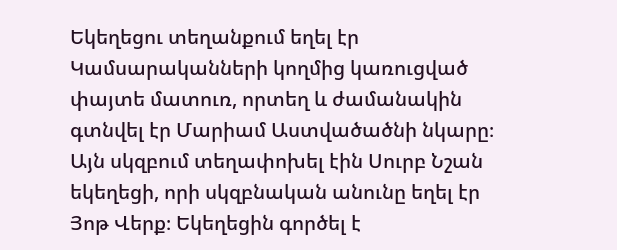Եկեղեցու տեղանքում եղել էր Կամսարականների կողմից կառուցված փայտե մատուռ, որտեղ և ժամանակին գտնվել էր Մարիամ Աստվածածնի նկարը։ Այն սկզբում տեղափոխել էին Սուրբ Նշան եկեղեցի, որի սկզբնական անունը եղել էր Յոթ Վերք։ Եկեղեցին գործել է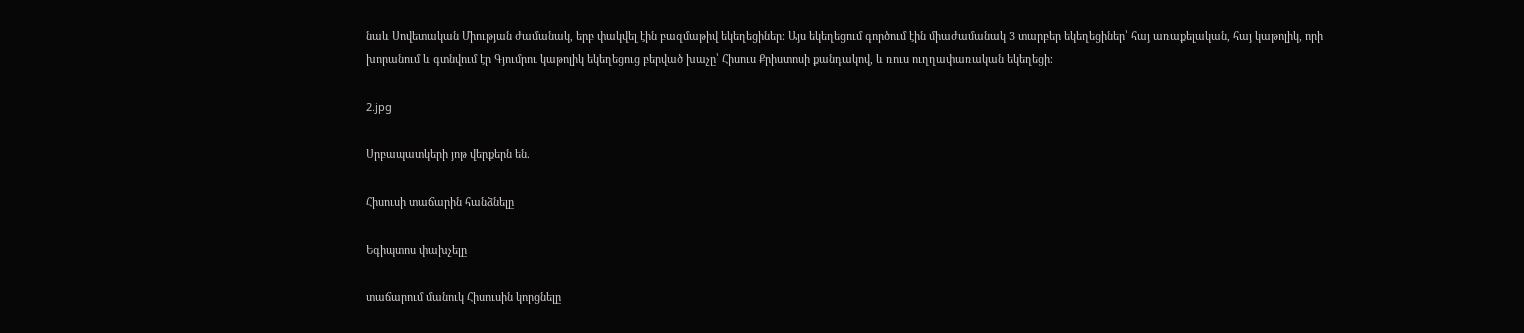նաև Սովետական Միության ժամանակ, երբ փակվել էին բազմաթիվ եկեղեցիներ։ Այս եկեղեցում գործում էին միաժամանակ 3 տարբեր եկեղեցիներ՝ հայ առաքելական, հայ կաթոլիկ, որի խորանում և գտնվում էր Գյումրու կաթոլիկ եկեղեցուց բերված խաչը՝ Հիսուս Քրիստոսի քանդակով, և ռուս ուղղափառական եկեղեցի։

2.jpg

Սրբապատկերի յոթ վերքերն են.

Հիսուսի տաճարին հանձնելը

Եգիպտոս փախչելը

տաճարում մանուկ Հիսուսին կորցնելը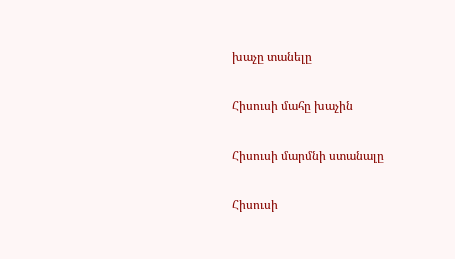խաչը տանելը

Հիսուսի մահը խաչին

Հիսուսի մարմնի ստանալը

Հիսուսի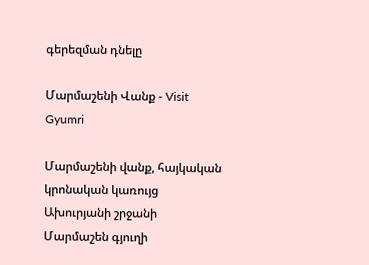գերեզման դնելը

Մարմաշենի Վանք - Visit Gyumri

Մարմաշենի վանք, հայկական կրոնական կառույց Ախուրյանի շրջանի Մարմաշեն գյուղի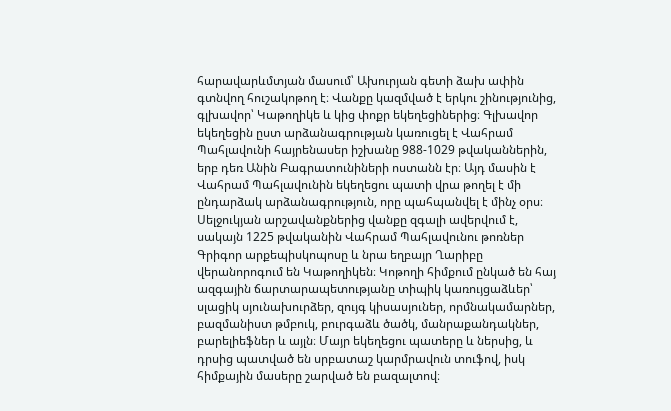հարավարևմտյան մասում՝ Ախուրյան գետի ձախ ափին գտնվող հուշակոթող է։ Վանքը կազմված է երկու շինությունից, գլխավոր՝ Կաթողիկե և կից փոքր եկեղեցիներից։ Գլխավոր եկեղեցին ըստ արձանագրության կառուցել է Վահրամ Պահլավունի հայրենասեր իշխանը 988-1029 թվականներին, երբ դեռ Անին Բագրատունիների ոստանն էր։ Այդ մասին է Վահրամ Պահլավունին եկեղեցու պատի վրա թողել է մի ընդարձակ արձանագրություն, որը պահպանվել է մինչ օրս։ Սելջուկյան արշավանքներից վանքը զգալի ավերվում է, սակայն 1225 թվականին Վահրամ Պահլավունու թոռներ Գրիգոր արքեպիսկոպոսը և նրա եղբայր Ղարիբը վերանորոգում են Կաթողիկեն։ Կոթողի հիմքում ընկած են հայ ազգային ճարտարապետությանը տիպիկ կառույցաձևեր՝ սլացիկ սյունախուրձեր, զույգ կիսասյուներ, որմնակամարներ, բազմանիստ թմբուկ, բուրգաձև ծածկ, մանրաքանդակներ, բարելիեֆներ և այլն։ Մայր եկեղեցու պատերը և ներսից, և դրսից պատված են սրբատաշ կարմրավուն տուֆով, իսկ հիմքային մասերը շարված են բազալտով։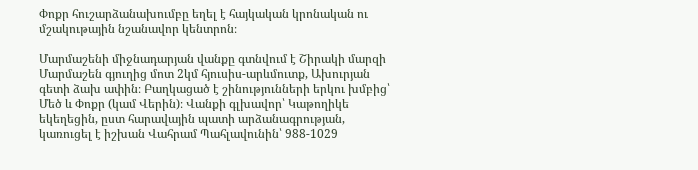Փոքր հուշարձանախումբը եղել է հայկական կրոնական ու մշակութային նշանավոր կենտրոն։

Մարմաշենի միջնադարյան վանքը գտնվում է Շիրակի մարզի Մարմաշեն գյուղից մոտ 2կմ հյուսիս-արևմուտք, Ախուրյան գետի ձախ ափին։ Բաղկացած է շինությունների երկու խմբից՝ Մեծ և Փոքր (կամ Վերին)։ Վանքի գլխավոր՝ Կաթողիկե եկեղեցին, ըստ հարավային պատի արձանագրության, կառուցել է իշխան Վահրամ Պահլավունին՝ 988-1029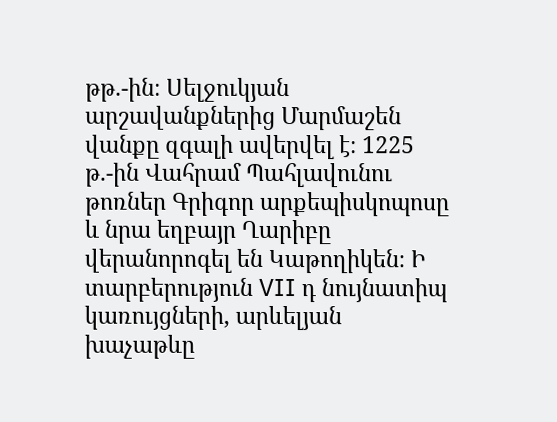թթ.-ին։ Սելջուկյան արշավանքներից Մարմաշեն վանքը զգալի ավերվել է։ 1225 թ.-ին Վահրամ Պահլավունու թոռներ Գրիգոր արքեպիսկոպոսը և նրա եղբայր Ղարիբը վերանորոգել են Կաթողիկեն։ Ի տարբերություն VII դ նույնատիպ կառույցների, արևելյան խաչաթևը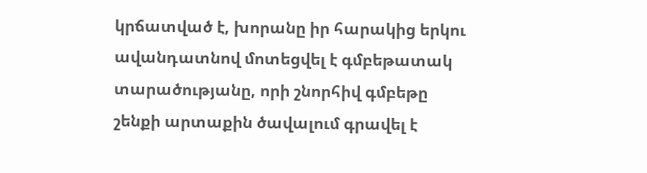կրճատված է, խորանը իր հարակից երկու ավանդատնով մոտեցվել է գմբեթատակ տարածությանը, որի շնորհիվ գմբեթը շենքի արտաքին ծավալում գրավել է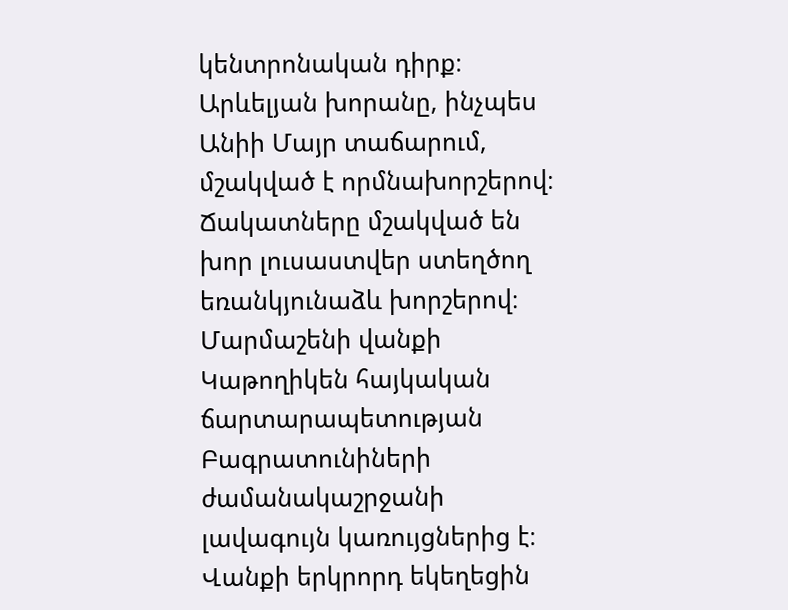կենտրոնական դիրք։ Արևելյան խորանը, ինչպես Անիի Մայր տաճարում, մշակված է որմնախորշերով։ Ճակատները մշակված են խոր լուսաստվեր ստեղծող եռանկյունաձև խորշերով։ Մարմաշենի վանքի Կաթողիկեն հայկական ճարտարապետության Բագրատունիների ժամանակաշրջանի լավագույն կառույցներից է։ Վանքի երկրորդ եկեղեցին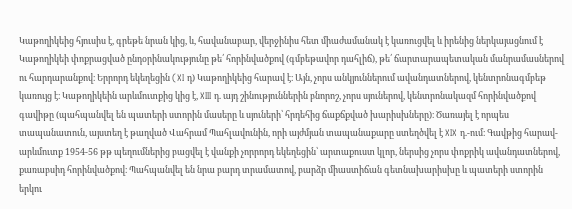Կաթողիկեից հյուսիս է, գրեթե նրան կից, և, հավանաբար, վերջինիս հետ միաժամանակ է կառուցվել և իրենից ներկայացնում է Կաթողիկեի փոքրացված ընդօրինակությունը թե՛ հորինվածքով (գմբեթավոր դահլիճ), թե՛ ճարտարապետական մանրամասներով ու հարդարանքով։ Երրորդ եկեղեցին (XI դ) Կաթողիկեից հարավ է։ Այն, չորս անկյուններում ավանդատներով, կենտրոնագմբեթ կառույց է։ Կաթողիկեին արևմուտքից կից է, XIII դ. այդ շինություններին բնորոշ, չորս սյուներով, կենտրոնակազմ հորինվածքով գավիթը (պահպանվել են պատերի ստորին մասերը և սյուների՝ հրդեհից ճաքճքված խարիսխները)։ Ծառայել է որպես տապանատուն, այստեղ է թաղված Վահրամ Պահլավունին, որի այժմյան տապանաքարը ստեղծվել է XIX դ.-ում։ Գավթից հարավ-արևմուտք 1954-56 թթ պեղումներից բացվել է վանքի չորրորդ եկեղեցին՝ արտաքուստ կլոր, ներսից չորս փոքրիկ ավանդատներով, քառաբսիդ հորինվածքով։ Պահպանվել են նրա բարդ տրամատով, բարձր միաստիճան գետնախարիսխը և պատերի ստորին երկու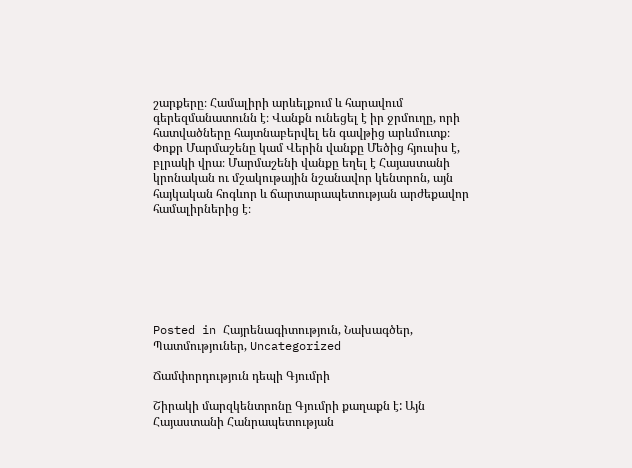շարքերը։ Համալիրի արևելքում և հարավում գերեզմանատունն է։ Վանքն ունեցել է իր ջրմուղը, որի հատվածները հայտնաբերվել են գավթից արևմուտք։ Փոքր Մարմաշենը կամ Վերին վանքը Մեծից հյուսիս է, բլրակի վրա։ Մարմաշենի վանքը եղել է Հայաստանի կրոնական ու մշակութային նշանավոր կենտրոն, այն հայկական հոգևոր և ճարտարապետության արժեքավոր համալիրներից է։







Posted in Հայրենագիտություն, Նախագծեր, Պատմություներ, Uncategorized

Ճամփորդություն դեպի Գյումրի

Շիրակի մարզկենտրոնը Գյումրի քաղաքն է: Այն Հայաստանի Հանրապետության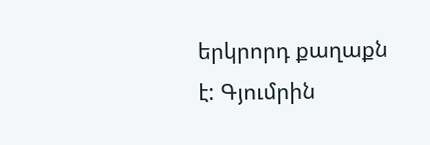երկրորդ քաղաքն է: Գյումրին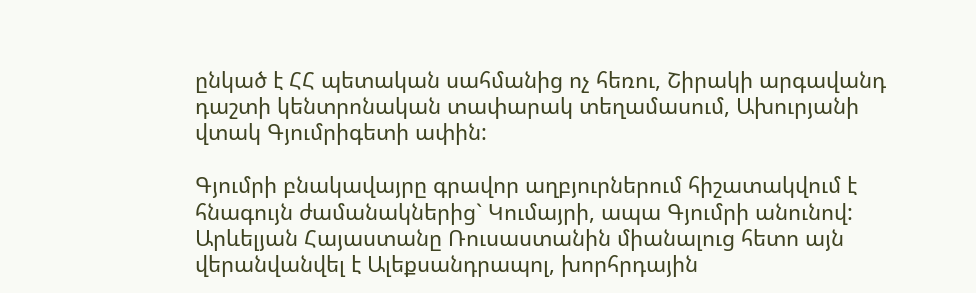ընկած է ՀՀ պետական սահմանից ոչ հեռու, Շիրակի արգավանդ դաշտի կենտրոնական տափարակ տեղամասում, Ախուրյանի վտակ Գյումրիգետի ափին:

Գյումրի բնակավայրը գրավոր աղբյուրներում հիշատակվում է հնագույն ժամանակներից` Կումայրի, ապա Գյումրի անունով: Արևելյան Հայաստանը Ռուսաստանին միանալուց հետո այն վերանվանվել է Ալեքսանդրապոլ, խորհրդային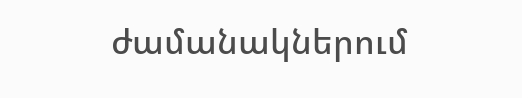ժամանակներում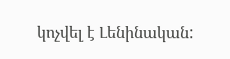կոչվել է Լենինական: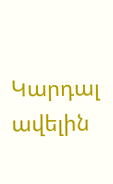Կարդալ ավելին